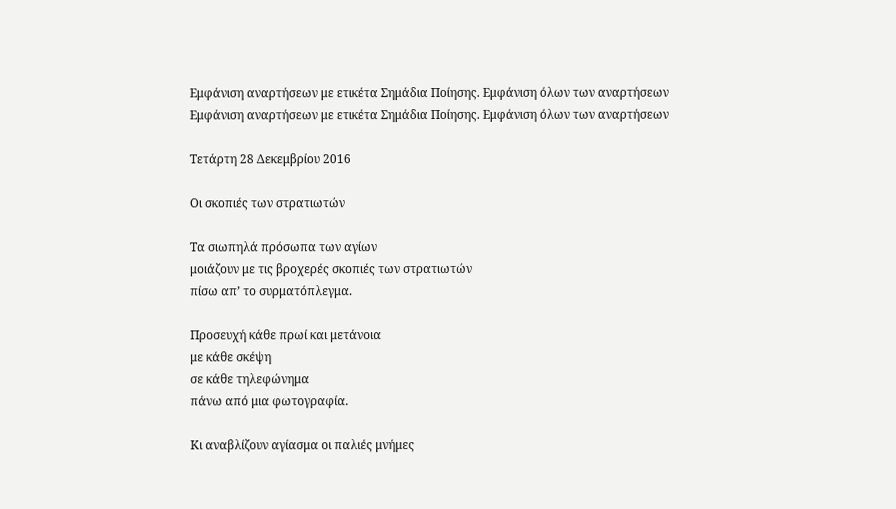Εμφάνιση αναρτήσεων με ετικέτα Σημάδια Ποίησης. Εμφάνιση όλων των αναρτήσεων
Εμφάνιση αναρτήσεων με ετικέτα Σημάδια Ποίησης. Εμφάνιση όλων των αναρτήσεων

Τετάρτη 28 Δεκεμβρίου 2016

Οι σκοπιές των στρατιωτών

Τα σιωπηλά πρόσωπα των αγίων
μοιάζουν με τις βροχερές σκοπιές των στρατιωτών
πίσω απ’ το συρματόπλεγμα.

Προσευχή κάθε πρωί και μετάνοια
με κάθε σκέψη
σε κάθε τηλεφώνημα
πάνω από μια φωτογραφία.

Κι αναβλίζουν αγίασμα οι παλιές μνήμες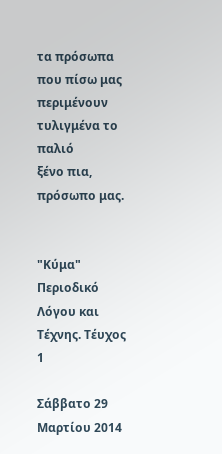τα πρόσωπα που πίσω μας περιμένουν
τυλιγμένα το παλιό
ξένο πια, πρόσωπο μας.


"Κύμα" Περιοδικό Λόγου και Τέχνης. Τέυχος 1

Σάββατο 29 Μαρτίου 2014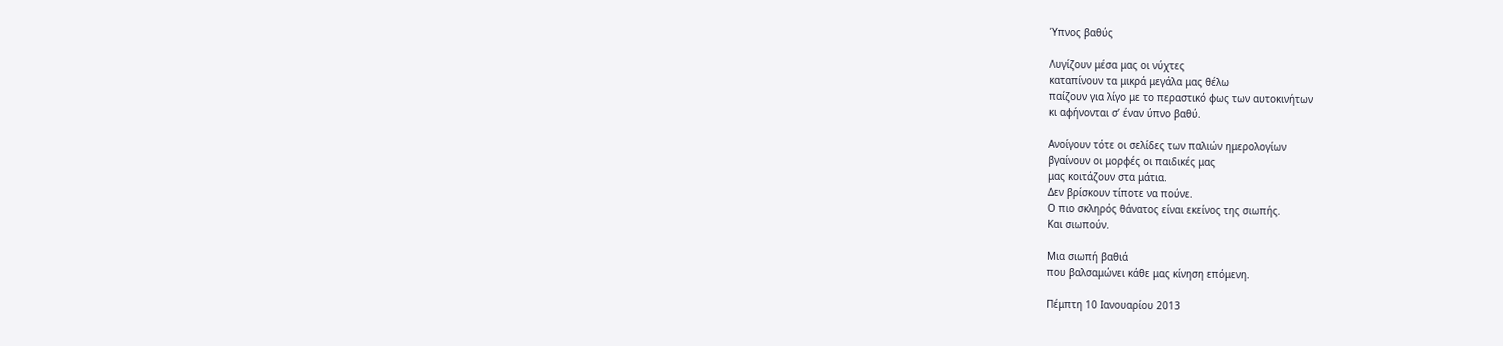Ύπνος βαθύς

Λυγίζουν μέσα μας οι νύχτες
καταπίνουν τα μικρά μεγάλα μας θέλω
παίζουν για λίγο με το περαστικό φως των αυτοκινήτων
κι αφήνονται σ’ έναν ύπνο βαθύ.

Ανοίγουν τότε οι σελίδες των παλιών ημερολογίων
βγαίνουν οι μορφές οι παιδικές μας
μας κοιτάζουν στα μάτια.
Δεν βρίσκουν τίποτε να πούνε.
Ο πιο σκληρός θάνατος είναι εκείνος της σιωπής.
Και σιωπούν.

Μια σιωπή βαθιά
που βαλσαμώνει κάθε μας κίνηση επόμενη.

Πέμπτη 10 Ιανουαρίου 2013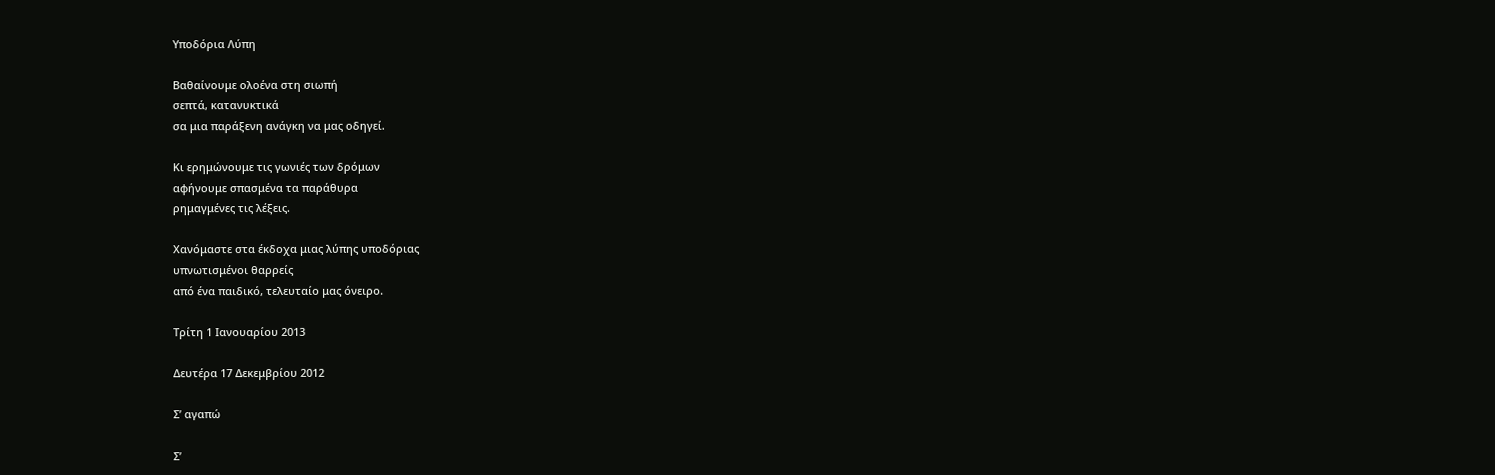Υποδόρια Λύπη

Βαθαίνουμε ολοένα στη σιωπή
σεπτά, κατανυκτικά
σα μια παράξενη ανάγκη να μας οδηγεί.

Κι ερημώνουμε τις γωνιές των δρόμων
αφήνουμε σπασμένα τα παράθυρα
ρημαγμένες τις λέξεις.

Χανόμαστε στα έκδοχα μιας λύπης υποδόριας
υπνωτισμένοι θαρρείς
από ένα παιδικό, τελευταίο μας όνειρο.

Τρίτη 1 Ιανουαρίου 2013

Δευτέρα 17 Δεκεμβρίου 2012

Σ’ αγαπώ

Σ’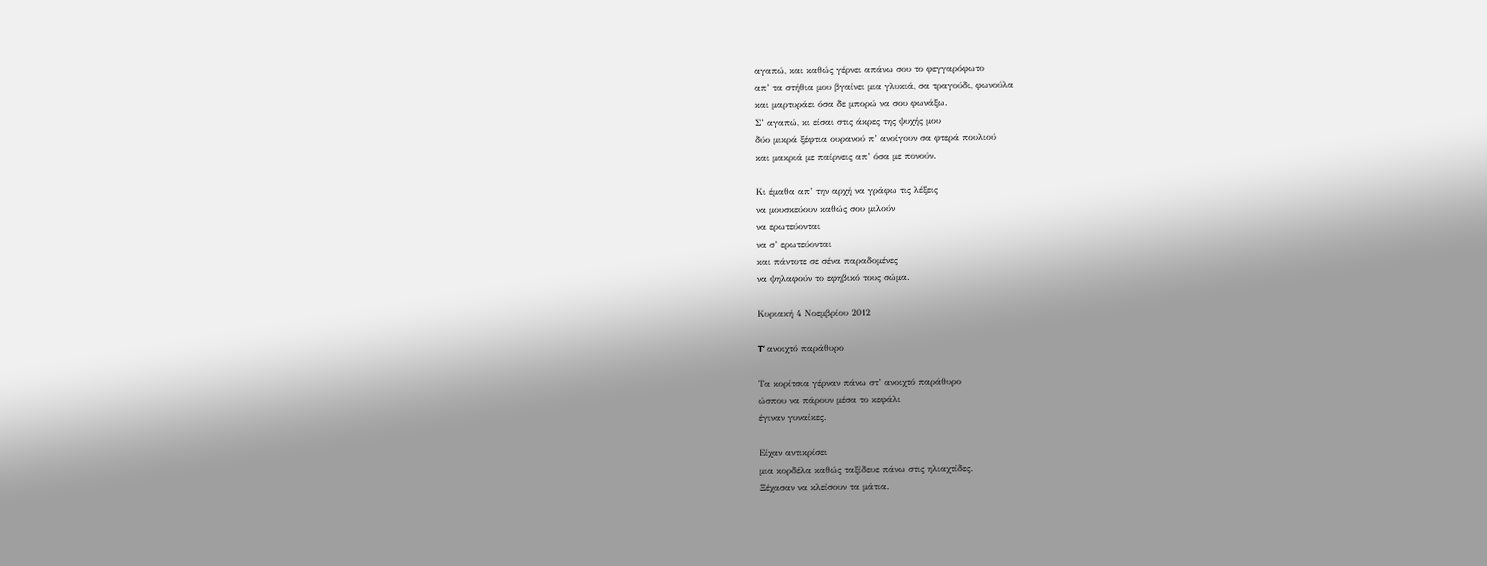αγαπώ, και καθώς γέρνει απάνω σου το φεγγαρόφωτο
απ’ τα στήθια μου βγαίνει μια γλυκιά, σα τραγούδι, φωνούλα
και μαρτυράει όσα δε μπορώ να σου φωνάξω.
Σ’ αγαπώ, κι είσαι στις άκρες της ψυχής μου
δύο μικρά ξέφτια ουρανού π’ ανοίγουν σα φτερά πουλιού
και μακριά με παίρνεις απ’ όσα με πονούν.

Κι έμαθα απ’ την αρχή να γράφω τις λέξεις
να μουσκεύουν καθώς σου μιλούν
να ερωτεύονται
να σ’ ερωτεύονται
και πάντοτε σε σένα παραδομένες
να ψηλαφούν το εφηβικό τους σώμα.

Κυριακή 4 Νοεμβρίου 2012

T’ ανοιχτό παράθυρο

Τα κορίτσια γέρναν πάνω στ’ ανοιχτό παράθυρο
ώσπου να πάρουν μέσα το κεφάλι
έγιναν γυναίκες.

Είχαν αντικρίσει
μια κορδέλα καθώς ταξίδευε πάνω στις ηλιαχτίδες.
Ξέχασαν να κλείσουν τα μάτια.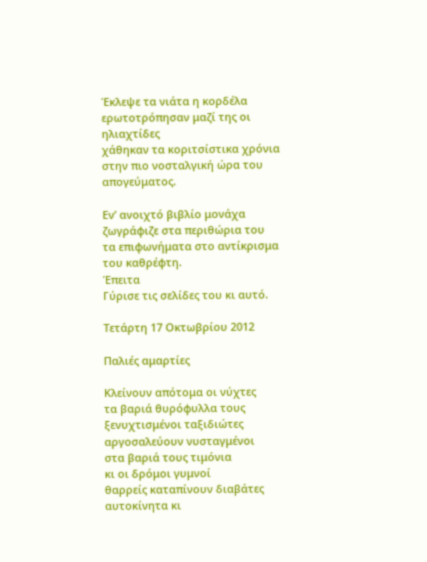Έκλεψε τα νιάτα η κορδέλα
ερωτοτρόπησαν μαζί της οι ηλιαχτίδες
χάθηκαν τα κοριτσίστικα χρόνια
στην πιο νοσταλγική ώρα του απογεύματος.

Εν’ ανοιχτό βιβλίο μονάχα
ζωγράφιζε στα περιθώρια του
τα επιφωνήματα στο αντίκρισμα του καθρέφτη.
Έπειτα
Γύρισε τις σελίδες του κι αυτό.

Τετάρτη 17 Οκτωβρίου 2012

Παλιές αμαρτίες

Κλείνουν απότομα οι νύχτες
τα βαριά θυρόφυλλα τους
ξενυχτισμένοι ταξιδιώτες
αργοσαλεύουν νυσταγμένοι
στα βαριά τους τιμόνια
κι οι δρόμοι γυμνοί
θαρρείς καταπίνουν διαβάτες
αυτοκίνητα κι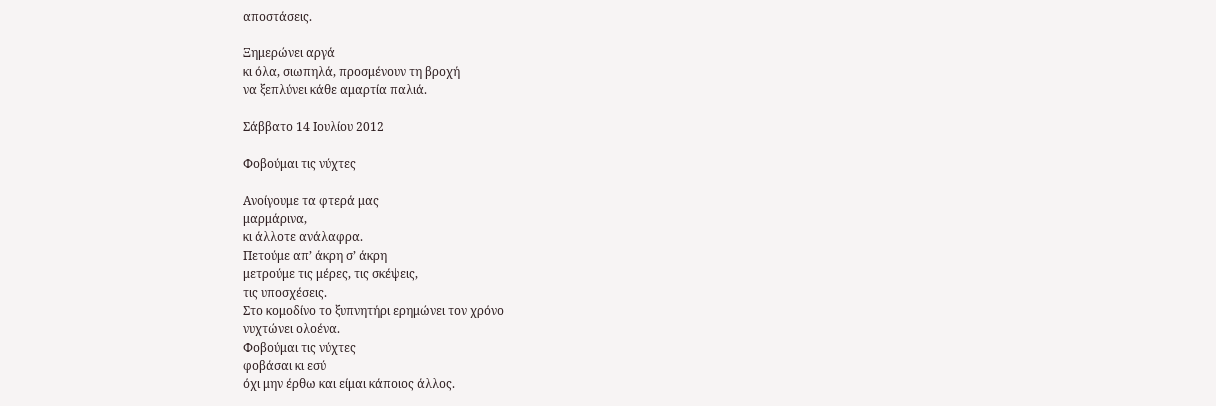αποστάσεις.

Ξημερώνει αργά
κι όλα, σιωπηλά, προσμένουν τη βροχή
να ξεπλύνει κάθε αμαρτία παλιά.

Σάββατο 14 Ιουλίου 2012

Φοβούμαι τις νύχτες

Ανοίγουμε τα φτερά μας
μαρμάρινα,
κι άλλοτε ανάλαφρα.
Πετούμε απ’ άκρη σ’ άκρη
μετρούμε τις μέρες, τις σκέψεις,
τις υποσχέσεις.
Στο κομοδίνο το ξυπνητήρι ερημώνει τον χρόνο
νυχτώνει ολοένα.
Φοβούμαι τις νύχτες
φοβάσαι κι εσύ
όχι μην έρθω και είμαι κάποιος άλλος.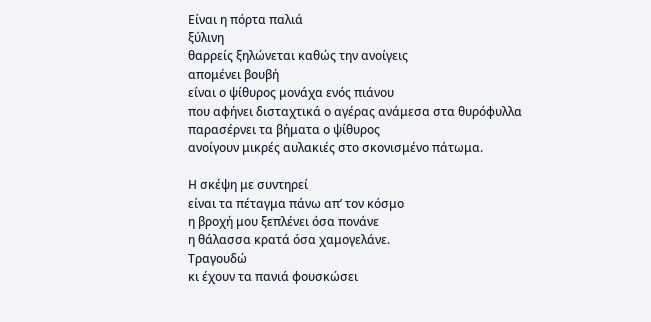Είναι η πόρτα παλιά
ξύλινη
θαρρείς ξηλώνεται καθώς την ανοίγεις
απομένει βουβή
είναι ο ψίθυρος μονάχα ενός πιάνου
που αφήνει δισταχτικά ο αγέρας ανάμεσα στα θυρόφυλλα
παρασέρνει τα βήματα ο ψίθυρος
ανοίγουν μικρές αυλακιές στο σκονισμένο πάτωμα.

Η σκέψη με συντηρεί
είναι τα πέταγμα πάνω απ’ τον κόσμο
η βροχή μου ξεπλένει όσα πονάνε
η θάλασσα κρατά όσα χαμογελάνε.
Τραγουδώ
κι έχουν τα πανιά φουσκώσει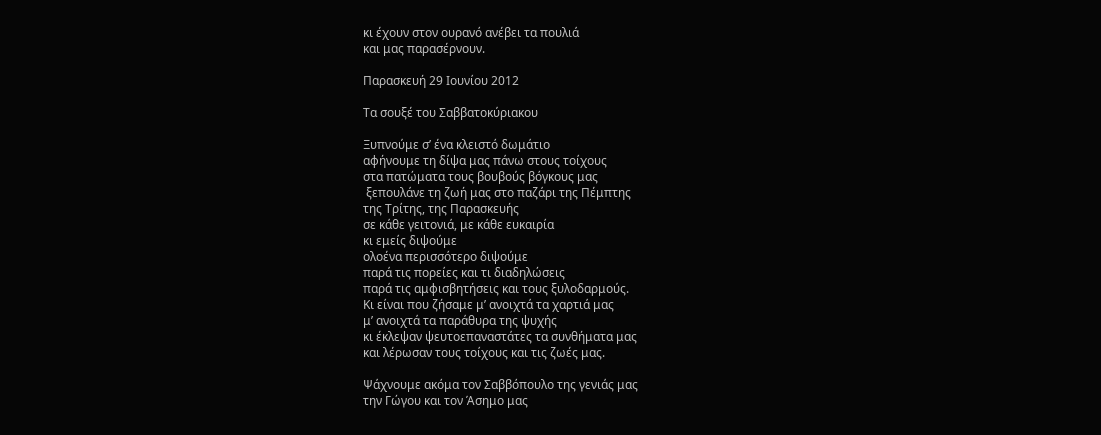κι έχουν στον ουρανό ανέβει τα πουλιά
και μας παρασέρνουν.

Παρασκευή 29 Ιουνίου 2012

Tα σουξέ του Σαββατοκύριακου

Ξυπνούμε σ’ ένα κλειστό δωμάτιο
αφήνουμε τη δίψα μας πάνω στους τοίχους
στα πατώματα τους βουβούς βόγκους μας
 ξεπουλάνε τη ζωή μας στο παζάρι της Πέμπτης
της Τρίτης, της Παρασκευής
σε κάθε γειτονιά, με κάθε ευκαιρία
κι εμείς διψούμε
ολοένα περισσότερο διψούμε
παρά τις πορείες και τι διαδηλώσεις
παρά τις αμφισβητήσεις και τους ξυλοδαρμούς.
Κι είναι που ζήσαμε μ’ ανοιχτά τα χαρτιά μας
μ’ ανοιχτά τα παράθυρα της ψυχής
κι έκλεψαν ψευτοεπαναστάτες τα συνθήματα μας
και λέρωσαν τους τοίχους και τις ζωές μας.

Ψάχνουμε ακόμα τον Σαββόπουλο της γενιάς μας
την Γώγου και τον Άσημο μας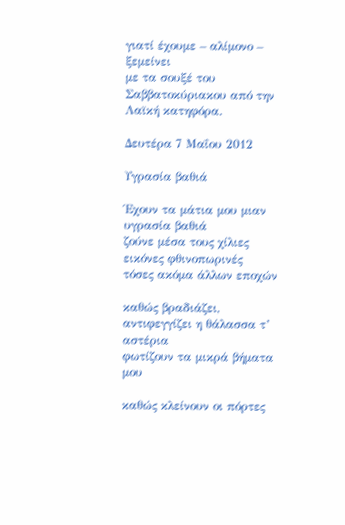γιατί έχουμε – αλίμονο – ξεμείνει
με τα σουξέ του Σαββατοκύριακου από την Λαϊκή κατηφόρα.

Δευτέρα 7 Μαΐου 2012

Υγρασία βαθιά

Έχουν τα μάτια μου μιαν υγρασία βαθιά
ζούνε μέσα τους χίλιες εικόνες φθινοπωρινές
τόσες ακόμα άλλων εποχών

καθώς βραδιάζει, αντιφεγγίζει η θάλασσα τ’ αστέρια
φωτίζουν τα μικρά βήματα μου

καθώς κλείνουν οι πόρτες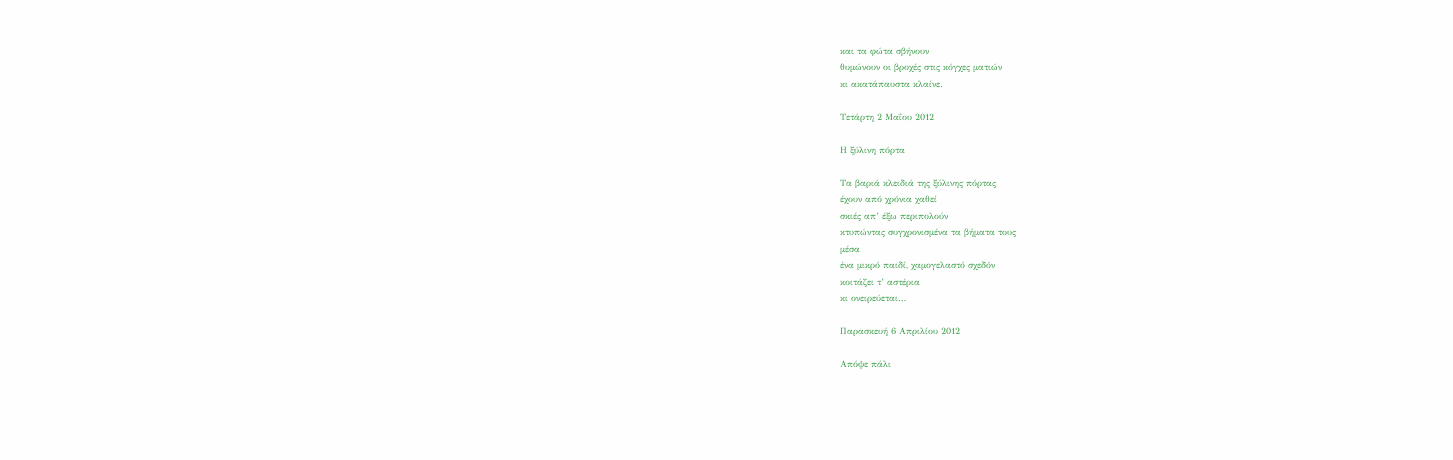και τα φώτα σβήνουν
θυμώνουν οι βροχές στις κόγχες ματιών
κι ακατάπαυστα κλαίνε.

Τετάρτη 2 Μαΐου 2012

Η ξύλινη πόρτα

Τα βαριά κλειδιά της ξύλινης πόρτας
έχουν από χρόνια χαθεί
σκιές απ’ έξω περιπολούν
κτυπώντας συγχρονισμένα τα βήματα τους
μέσα
ένα μικρό παιδί, χαμογελαστό σχεδόν
κοιτάζει τ’ αστέρια
κι ονειρεύεται…

Παρασκευή 6 Απριλίου 2012

Απόψε πάλι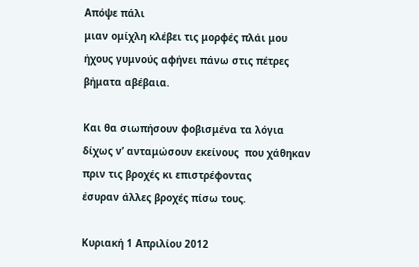Απόψε πάλι
μιαν ομίχλη κλέβει τις μορφές πλάι μου
ήχους γυμνούς αφήνει πάνω στις πέτρες
βήματα αβέβαια.

Και θα σιωπήσουν φοβισμένα τα λόγια
δίχως ν’ ανταμώσουν εκείνους  που χάθηκαν
πριν τις βροχές κι επιστρέφοντας
έσυραν άλλες βροχές πίσω τους.

Κυριακή 1 Απριλίου 2012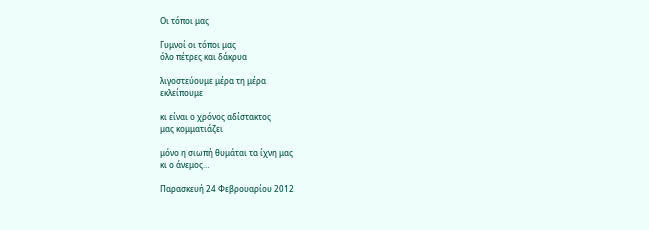Oι τόποι μας

Γυμνοί οι τόποι μας
όλο πέτρες και δάκρυα

λιγοστεύουμε μέρα τη μέρα
εκλείπουμε

κι είναι ο χρόνος αδίστακτος
μας κομματιάζει

μόνο η σιωπή θυμάται τα ίχνη μας
κι ο άνεμος…

Παρασκευή 24 Φεβρουαρίου 2012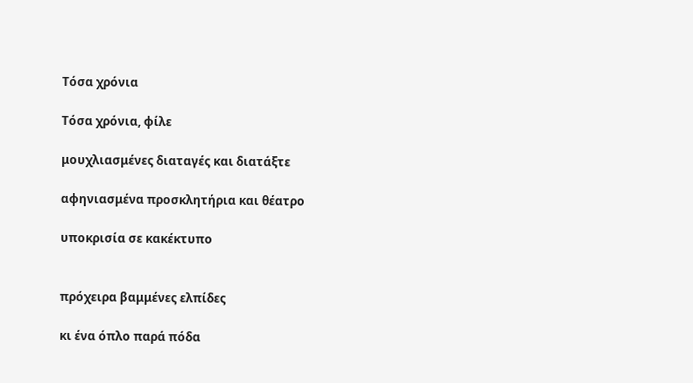Τόσα χρόνια

Τόσα χρόνια, φίλε

μουχλιασμένες διαταγές και διατάξτε

αφηνιασμένα προσκλητήρια και θέατρο

υποκρισία σε κακέκτυπο


πρόχειρα βαμμένες ελπίδες

κι ένα όπλο παρά πόδα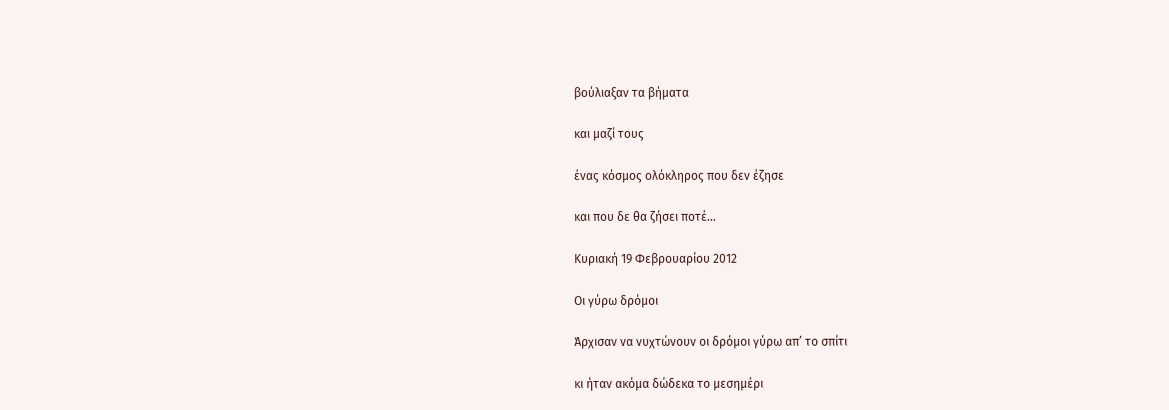βούλιαξαν τα βήματα

και μαζί τους

ένας κόσμος ολόκληρος που δεν έζησε

και που δε θα ζήσει ποτέ…

Κυριακή 19 Φεβρουαρίου 2012

Οι γύρω δρόμοι

Άρχισαν να νυχτώνουν οι δρόμοι γύρω απ’ το σπίτι

κι ήταν ακόμα δώδεκα το μεσημέρι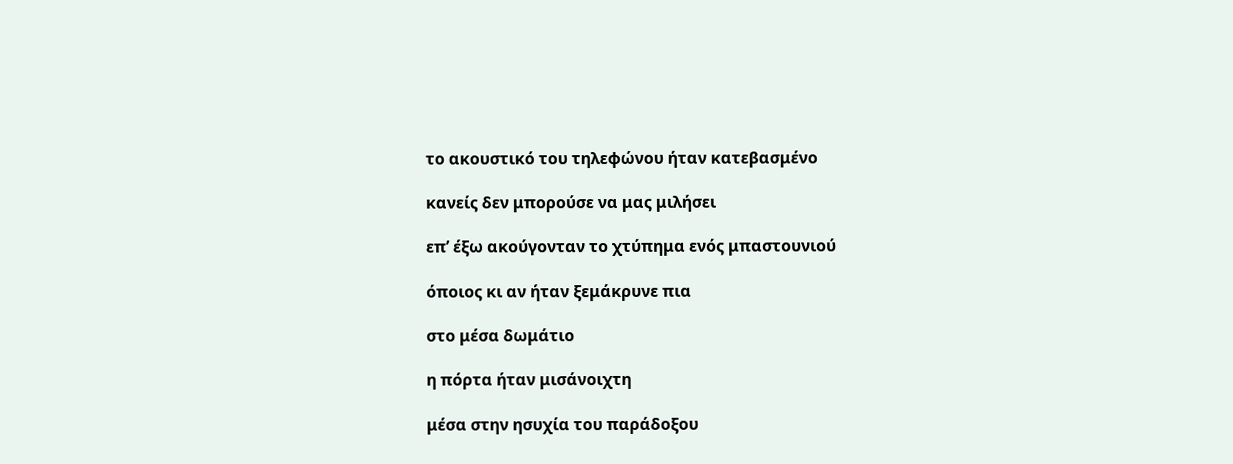το ακουστικό του τηλεφώνου ήταν κατεβασμένο

κανείς δεν μπορούσε να μας μιλήσει

επ’ έξω ακούγονταν το χτύπημα ενός μπαστουνιού

όποιος κι αν ήταν ξεμάκρυνε πια

στο μέσα δωμάτιο

η πόρτα ήταν μισάνοιχτη

μέσα στην ησυχία του παράδοξου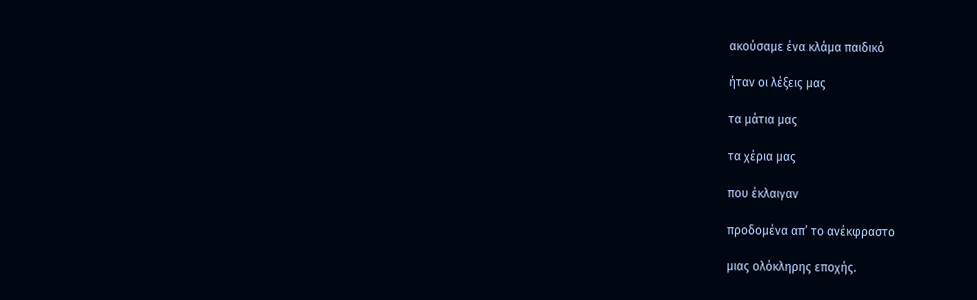ακούσαμε ένα κλάμα παιδικό

ήταν οι λέξεις μας

τα μάτια μας

τα χέρια μας

που έκλαιγαν

προδομένα απ’ το ανέκφραστο

μιας ολόκληρης εποχής.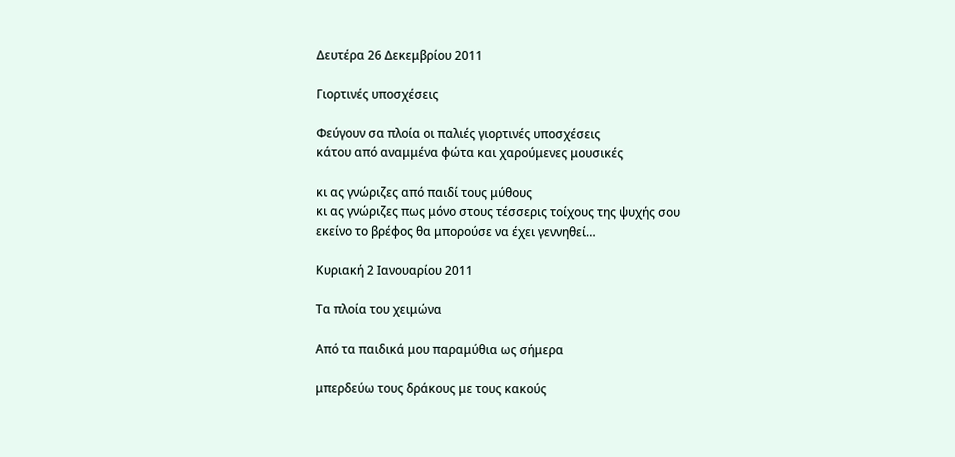Δευτέρα 26 Δεκεμβρίου 2011

Γιορτινές υποσχέσεις

Φεύγουν σα πλοία οι παλιές γιορτινές υποσχέσεις
κάτου από αναμμένα φώτα και χαρούμενες μουσικές

κι ας γνώριζες από παιδί τους μύθους
κι ας γνώριζες πως μόνο στους τέσσερις τοίχους της ψυχής σου
εκείνο το βρέφος θα μπορούσε να έχει γεννηθεί…

Κυριακή 2 Ιανουαρίου 2011

Τα πλοία του χειμώνα

Από τα παιδικά μου παραμύθια ως σήμερα

μπερδεύω τους δράκους με τους κακούς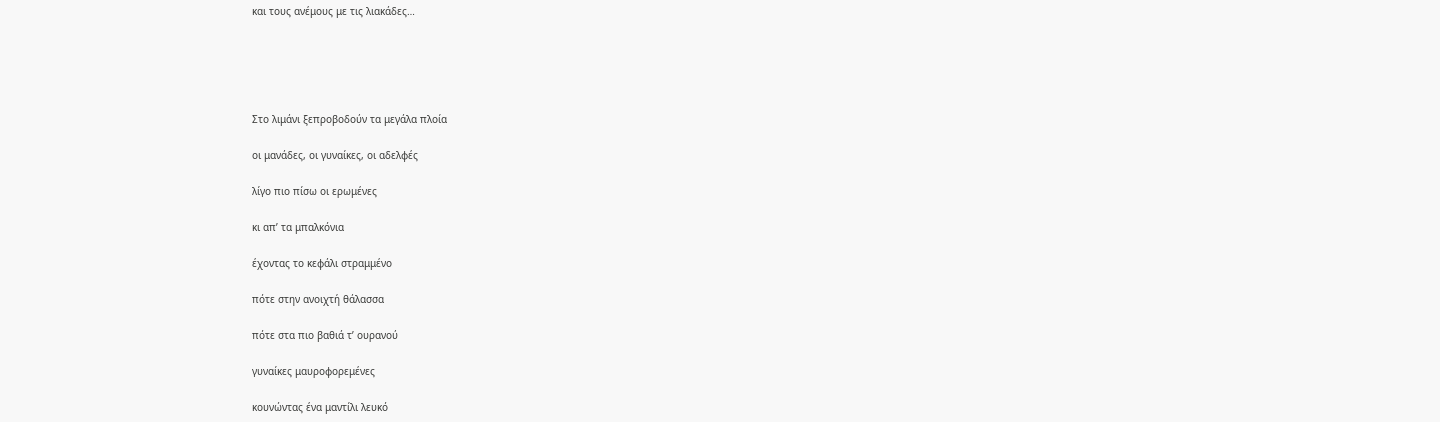και τους ανέμους με τις λιακάδες…





Στο λιμάνι ξεπροβοδούν τα μεγάλα πλοία

οι μανάδες, οι γυναίκες, οι αδελφές

λίγο πιο πίσω οι ερωμένες

κι απ’ τα μπαλκόνια

έχοντας το κεφάλι στραμμένο

πότε στην ανοιχτή θάλασσα

πότε στα πιο βαθιά τ’ ουρανού

γυναίκες μαυροφορεμένες

κουνώντας ένα μαντίλι λευκό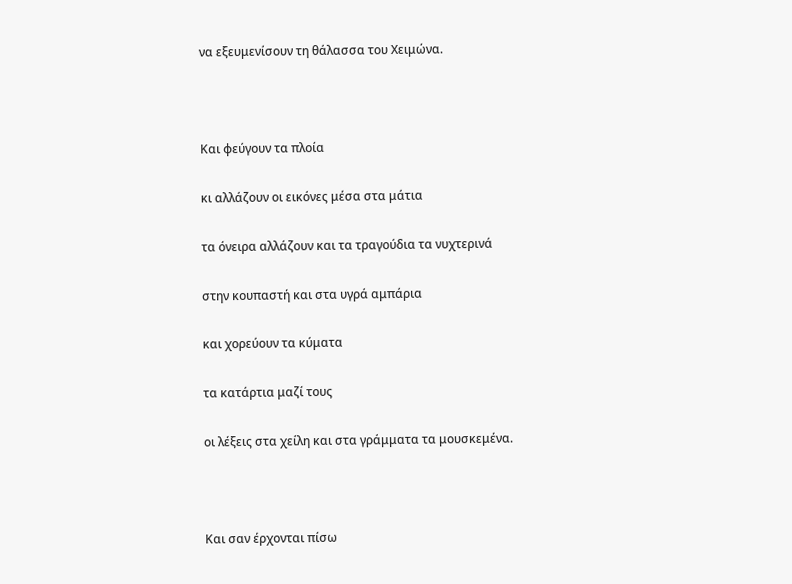να εξευμενίσουν τη θάλασσα του Χειμώνα.



Και φεύγουν τα πλοία

κι αλλάζουν οι εικόνες μέσα στα μάτια

τα όνειρα αλλάζουν και τα τραγούδια τα νυχτερινά

στην κουπαστή και στα υγρά αμπάρια

και χορεύουν τα κύματα

τα κατάρτια μαζί τους

οι λέξεις στα χείλη και στα γράμματα τα μουσκεμένα.



Και σαν έρχονται πίσω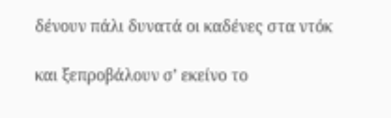δένουν πάλι δυνατά οι καδένες στα ντόκ

και ξεπροβάλουν σ’ εκείνο το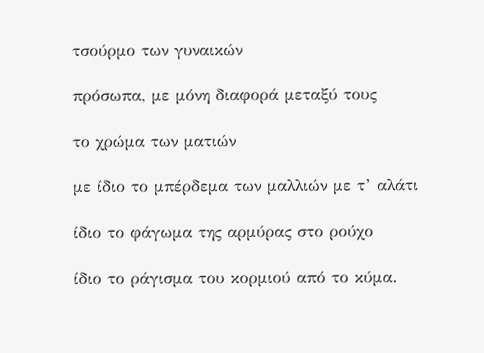τσούρμο των γυναικών

πρόσωπα, με μόνη διαφορά μεταξύ τους

το χρώμα των ματιών

με ίδιο το μπέρδεμα των μαλλιών με τ’ αλάτι

ίδιο το φάγωμα της αρμύρας στο ρούχο

ίδιο το ράγισμα του κορμιού από το κύμα.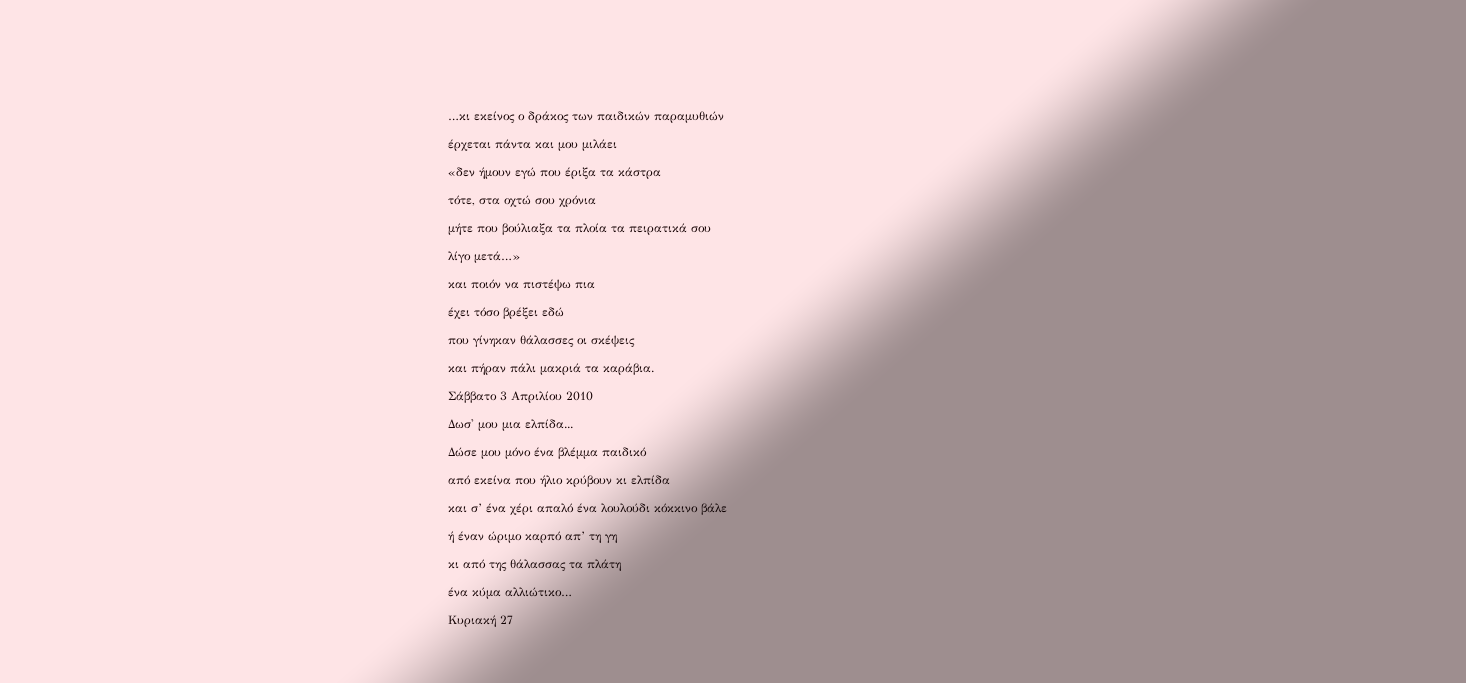…κι εκείνος ο δράκος των παιδικών παραμυθιών

έρχεται πάντα και μου μιλάει

«δεν ήμουν εγώ που έριξα τα κάστρα

τότε, στα οχτώ σου χρόνια

μήτε που βούλιαξα τα πλοία τα πειρατικά σου

λίγο μετά…»

και ποιόν να πιστέψω πια

έχει τόσο βρέξει εδώ

που γίνηκαν θάλασσες οι σκέψεις

και πήραν πάλι μακριά τα καράβια.

Σάββατο 3 Απριλίου 2010

Δωσ' μου μια ελπίδα...

Δώσε μου μόνο ένα βλέμμα παιδικό

από εκείνα που ήλιο κρύβουν κι ελπίδα

και σ’ ένα χέρι απαλό ένα λουλούδι κόκκινο βάλε

ή έναν ώριμο καρπό απ’ τη γη

κι από της θάλασσας τα πλάτη

ένα κύμα αλλιώτικο…

Κυριακή 27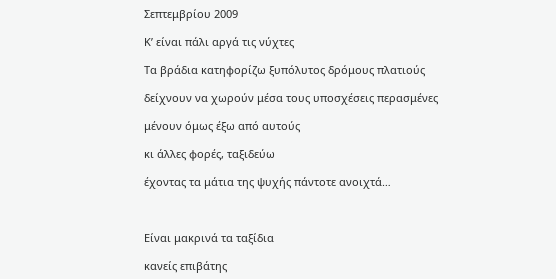Σεπτεμβρίου 2009

Κ’ είναι πάλι αργά τις νύχτες

Τα βράδια κατηφορίζω ξυπόλυτος δρόμους πλατιούς

δείχνουν να χωρούν μέσα τους υποσχέσεις περασμένες

μένουν όμως έξω από αυτούς

κι άλλες φορές, ταξιδεύω

έχοντας τα μάτια της ψυχής πάντοτε ανοιχτά…



Είναι μακρινά τα ταξίδια

κανείς επιβάτης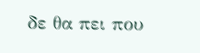δε θα πει που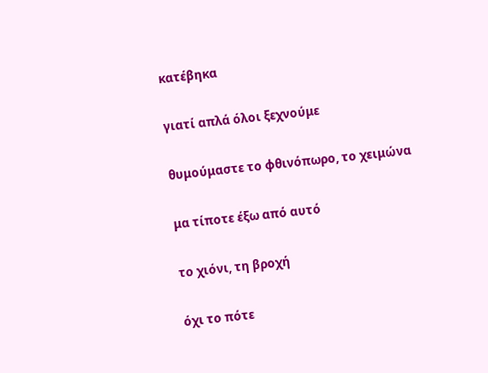κατέβηκα

γιατί απλά όλοι ξεχνούμε

θυμούμαστε το φθινόπωρο, το χειμώνα

μα τίποτε έξω από αυτό

το χιόνι, τη βροχή

όχι το πότε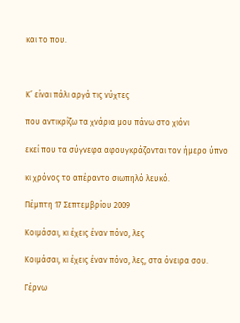και το που.



Κ’ είναι πάλι αργά τις νύχτες

που αντικρίζω τα χνάρια μου πάνω στο χιόνι

εκεί που τα σύγνεφα αφουγκράζονται τον ήμερο ύπνο

κι χρόνος το απέραντο σιωπηλό λευκό.

Πέμπτη 17 Σεπτεμβρίου 2009

Κοιμάσαι, κι έχεις έναν πόνο, λες

Κοιμάσαι, κι έχεις έναν πόνο, λες, στα όνειρα σου.

Γέρνω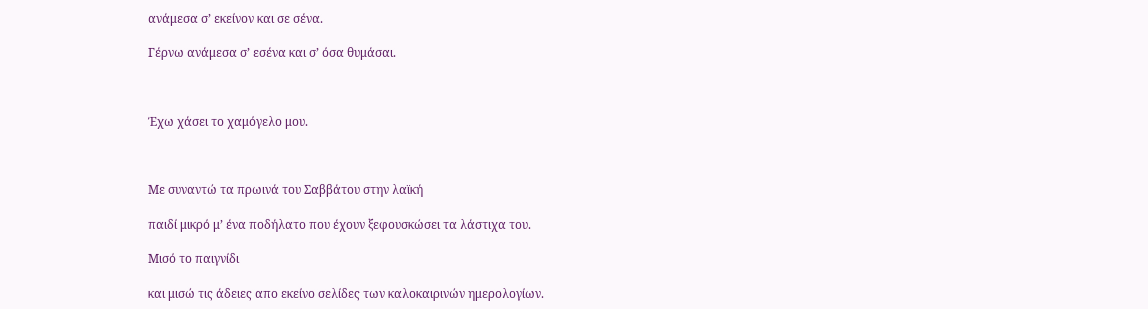ανάμεσα σ’ εκείνον και σε σένα.

Γέρνω ανάμεσα σ’ εσένα και σ’ όσα θυμάσαι.



Έχω χάσει το χαμόγελο μου.



Με συναντώ τα πρωινά του Σαββάτου στην λαϊκή

παιδί μικρό μ’ ένα ποδήλατο που έχουν ξεφουσκώσει τα λάστιχα του.

Μισό το παιγνίδι

και μισώ τις άδειες απο εκείνο σελίδες των καλοκαιρινών ημερολογίων.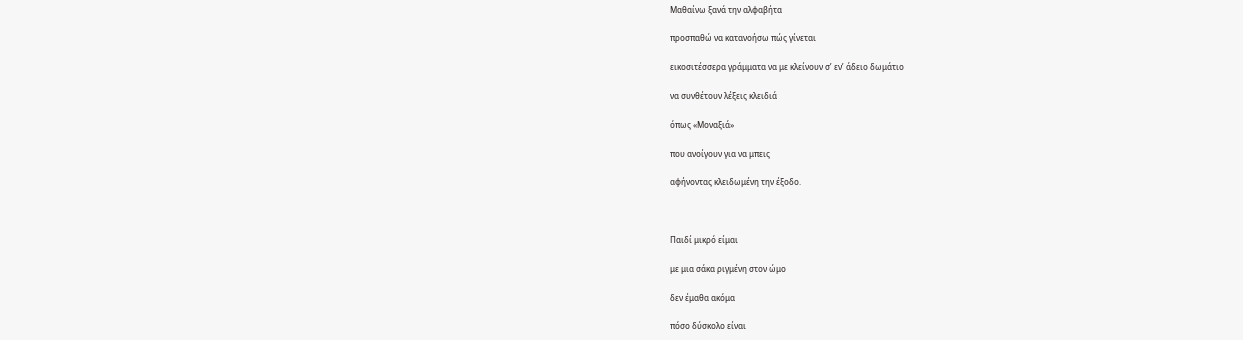Μαθαίνω ξανά την αλφαβήτα

προσπαθώ να κατανοήσω πώς γίνεται

εικοσιτέσσερα γράμματα να με κλείνουν σ’ εν’ άδειο δωμάτιο

να συνθέτουν λέξεις κλειδιά

όπως «Μοναξιά»

που ανοίγουν για να μπεις

αφήνοντας κλειδωμένη την έξοδο.



Παιδί μικρό είμαι

με μια σάκα ριγμένη στον ώμο

δεν έμαθα ακόμα

πόσο δύσκολο είναι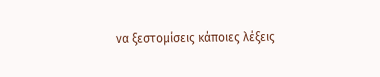να ξεστομίσεις κάποιες λέξεις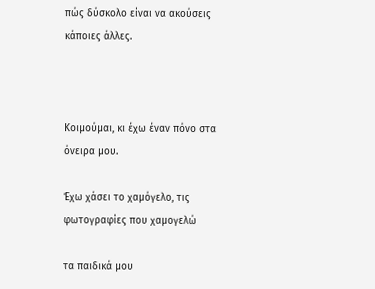πώς δύσκολο είναι να ακούσεις κάποιες άλλες.



Κοιμούμαι, κι έχω έναν πόνο στα όνειρα μου.

Έχω χάσει το χαμόγελο, τις φωτογραφίες που χαμογελώ

τα παιδικά μου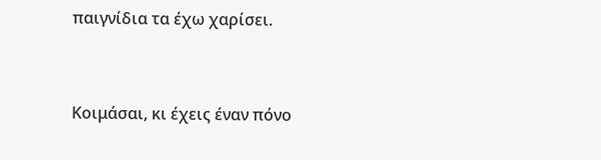παιγνίδια τα έχω χαρίσει.



Κοιμάσαι, κι έχεις έναν πόνο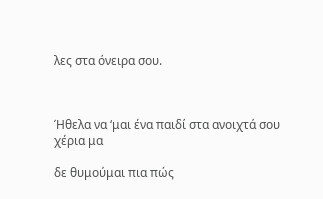λες στα όνειρα σου.



Ήθελα να ‘μαι ένα παιδί στα ανοιχτά σου χέρια μα

δε θυμούμαι πια πώς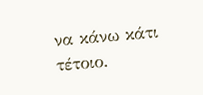να κάνω κάτι τέτοιο.